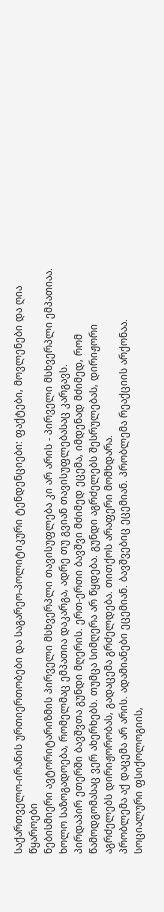საქართველო-ირანის ურთიერთობები და საგარეო-პოლიტიკური ტენდენციები: ფაქტები, მოვლენები და ღია წყაროები
ნებისმიერი ავტორიტარიზმის პირველი მსხვერპლი თავისუფლება კი არ არის - პირველი მსხვერპლი ემპათიაა. ხოლო საზოგადოება, რომელმაც ემპათია დაკარგა, ადრე თუ გვიან თავისუფლებასაც კარგავს.
პირდაპირ ეთერში ბავშვთა გუნდი მღერის. ერთ-ერთი ბავშვი მძიმედ ეცემა, იმდენად მძიმედ, რომ წამოდგომასაც ვერ ახერხებს. თუმცა სიმღერა არ წყდება. გუნდი აგრძელებს შესრულებას, დირიჟორი აგრძელებს დირიჟორობას, გადაცემა გრძელდება. თითქოს არაფერი მომხდარა.
პრობლემა აქ დაცემა არ არის. ადამიანები ეცემიან. ბავშვებიც ეცემიან. პრობლემა რეაქციის არქონაა.
სოციალური ფსიქოლოგიის,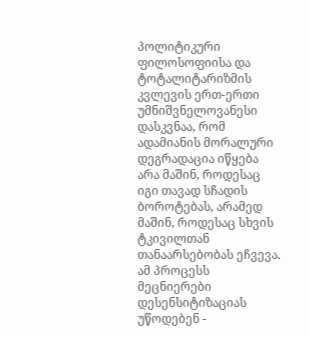პოლიტიკური ფილოსოფიისა და ტოტალიტარიზმის კვლევის ერთ-ერთი უმნიშვნელოვანესი დასკვნაა, რომ ადამიანის მორალური დეგრადაცია იწყება არა მაშინ, როდესაც იგი თავად სჩადის ბოროტებას, არამედ მაშინ, როდესაც სხვის ტკივილთან თანაარსებობას ეჩვევა. ამ პროცესს მეცნიერები დესენსიტიზაციას უწოდებენ -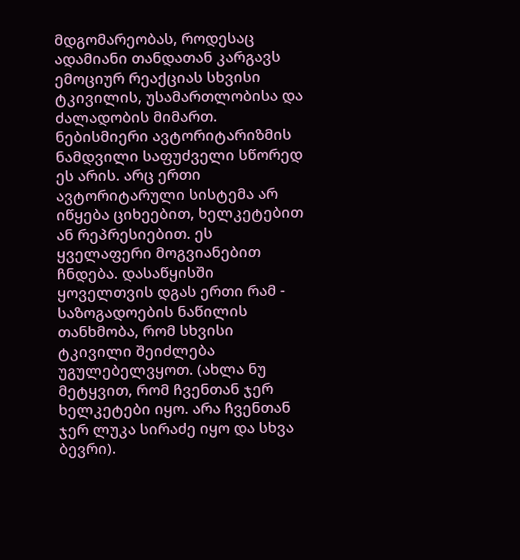მდგომარეობას, როდესაც ადამიანი თანდათან კარგავს ემოციურ რეაქციას სხვისი ტკივილის, უსამართლობისა და ძალადობის მიმართ.
ნებისმიერი ავტორიტარიზმის ნამდვილი საფუძველი სწორედ ეს არის. არც ერთი ავტორიტარული სისტემა არ იწყება ციხეებით, ხელკეტებით ან რეპრესიებით. ეს ყველაფერი მოგვიანებით ჩნდება. დასაწყისში ყოველთვის დგას ერთი რამ - საზოგადოების ნაწილის თანხმობა, რომ სხვისი ტკივილი შეიძლება უგულებელვყოთ. (ახლა ნუ მეტყვით, რომ ჩვენთან ჯერ ხელკეტები იყო. არა ჩვენთან ჯერ ლუკა სირაძე იყო და სხვა ბევრი).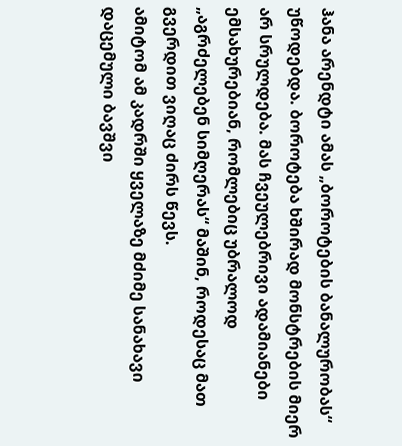ჰანა არენდტი ამას „ბოროტების ბანალურობას“ უწოდებდა. ბოროტება ხშირად მონსტრების მიერ არ სრულდება. მას ჩვეულებრივი ადამიანები ემსახურებიან, რომლებიც უბრალოდ „აგრძელებენ სიმღერას“ მაშინ, როდესაც მათ გვერდით ვიღაც ძირს წევს.
ამიტომ ამ კადრში ყველაზე მძიმე სანახავი დაცემული ბავშვი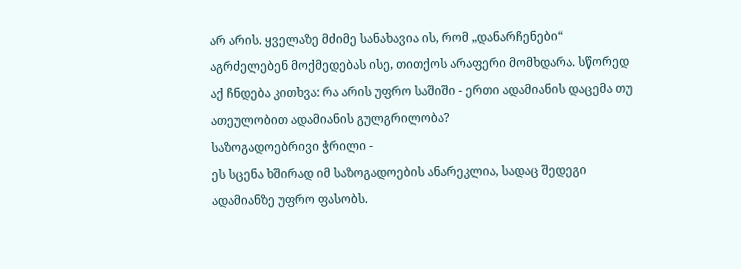არ არის. ყველაზე მძიმე სანახავია ის, რომ „დანარჩენები“ აგრძელებენ მოქმედებას ისე, თითქოს არაფერი მომხდარა. სწორედ აქ ჩნდება კითხვა: რა არის უფრო საშიში - ერთი ადამიანის დაცემა თუ ათეულობით ადამიანის გულგრილობა?
საზოგადოებრივი ჭრილი -
ეს სცენა ხშირად იმ საზოგადოების ანარეკლია, სადაც შედეგი ადამიანზე უფრო ფასობს.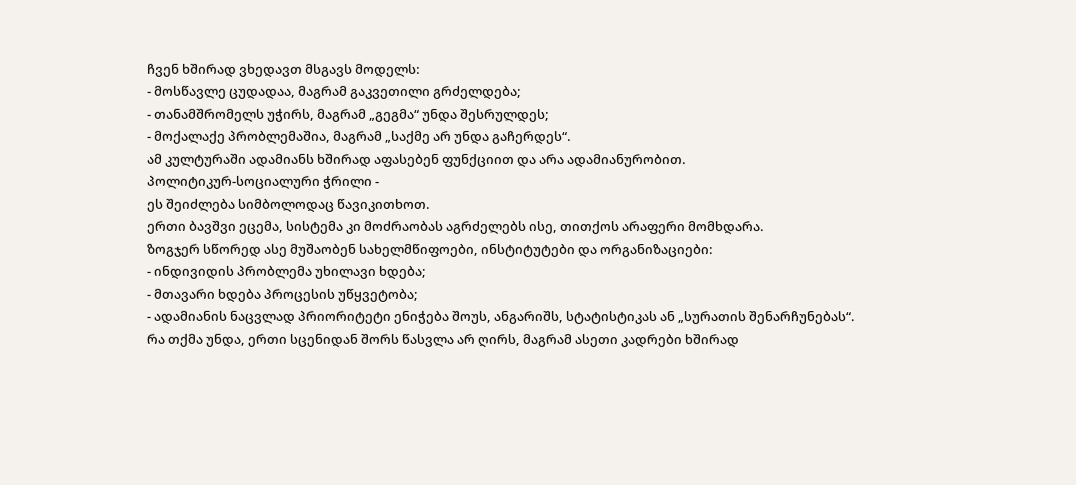ჩვენ ხშირად ვხედავთ მსგავს მოდელს:
- მოსწავლე ცუდადაა, მაგრამ გაკვეთილი გრძელდება;
- თანამშრომელს უჭირს, მაგრამ „გეგმა“ უნდა შესრულდეს;
- მოქალაქე პრობლემაშია, მაგრამ „საქმე არ უნდა გაჩერდეს“.
ამ კულტურაში ადამიანს ხშირად აფასებენ ფუნქციით და არა ადამიანურობით.
პოლიტიკურ-სოციალური ჭრილი -
ეს შეიძლება სიმბოლოდაც წავიკითხოთ.
ერთი ბავშვი ეცემა, სისტემა კი მოძრაობას აგრძელებს ისე, თითქოს არაფერი მომხდარა.
ზოგჯერ სწორედ ასე მუშაობენ სახელმწიფოები, ინსტიტუტები და ორგანიზაციები:
- ინდივიდის პრობლემა უხილავი ხდება;
- მთავარი ხდება პროცესის უწყვეტობა;
- ადამიანის ნაცვლად პრიორიტეტი ენიჭება შოუს, ანგარიშს, სტატისტიკას ან „სურათის შენარჩუნებას“.
რა თქმა უნდა, ერთი სცენიდან შორს წასვლა არ ღირს, მაგრამ ასეთი კადრები ხშირად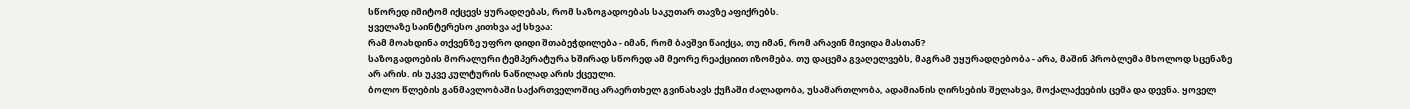სწორედ იმიტომ იქცევს ყურადღებას, რომ საზოგადოებას საკუთარ თავზე აფიქრებს.
ყველაზე საინტერესო კითხვა აქ სხვაა:
რამ მოახდინა თქვენზე უფრო დიდი შთაბეჭდილება - იმან, რომ ბავშვი წაიქცა, თუ იმან, რომ არავინ მივიდა მასთან?
საზოგადოების მორალური ტემპერატურა ხშირად სწორედ ამ მეორე რეაქციით იზომება. თუ დაცემა გვაღელვებს, მაგრამ უყურადღებობა - არა, მაშინ პრობლემა მხოლოდ სცენაზე არ არის. ის უკვე კულტურის ნაწილად არის ქცეული.
ბოლო წლების განმავლობაში საქართველოშიც არაერთხელ გვინახავს ქუჩაში ძალადობა, უსამართლობა, ადამიანის ღირსების შელახვა, მოქალაქეების ცემა და დევნა. ყოველ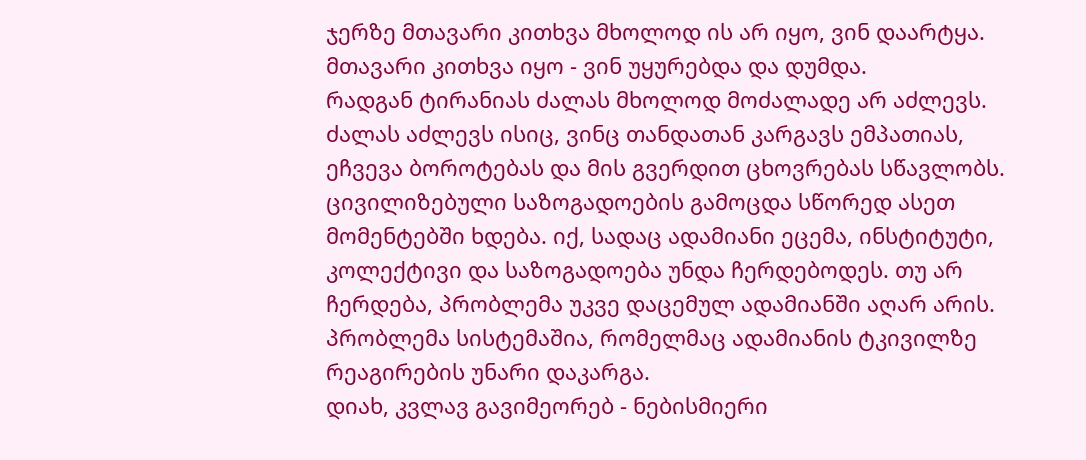ჯერზე მთავარი კითხვა მხოლოდ ის არ იყო, ვინ დაარტყა. მთავარი კითხვა იყო - ვინ უყურებდა და დუმდა.
რადგან ტირანიას ძალას მხოლოდ მოძალადე არ აძლევს. ძალას აძლევს ისიც, ვინც თანდათან კარგავს ემპათიას, ეჩვევა ბოროტებას და მის გვერდით ცხოვრებას სწავლობს.
ცივილიზებული საზოგადოების გამოცდა სწორედ ასეთ მომენტებში ხდება. იქ, სადაც ადამიანი ეცემა, ინსტიტუტი, კოლექტივი და საზოგადოება უნდა ჩერდებოდეს. თუ არ ჩერდება, პრობლემა უკვე დაცემულ ადამიანში აღარ არის. პრობლემა სისტემაშია, რომელმაც ადამიანის ტკივილზე რეაგირების უნარი დაკარგა.
დიახ, კვლავ გავიმეორებ - ნებისმიერი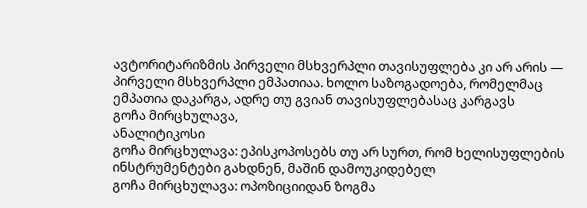ავტორიტარიზმის პირველი მსხვერპლი თავისუფლება კი არ არის — პირველი მსხვერპლი ემპათიაა. ხოლო საზოგადოება, რომელმაც ემპათია დაკარგა, ადრე თუ გვიან თავისუფლებასაც კარგავს
გოჩა მირცხულავა,
ანალიტიკოსი
გოჩა მირცხულავა: ეპისკოპოსებს თუ არ სურთ, რომ ხელისუფლების ინსტრუმენტები გახდნენ, მაშინ დამოუკიდებელ
გოჩა მირცხულავა: ოპოზიციიდან ზოგმა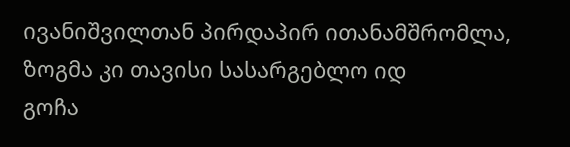ივანიშვილთან პირდაპირ ითანამშრომლა, ზოგმა კი თავისი სასარგებლო იდ
გოჩა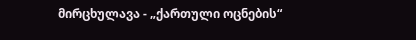მირცხულავა - „ქართული ოცნების“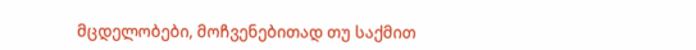მცდელობები, მოჩვენებითად თუ საქმით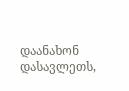დაანახონ დასავლეთს,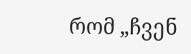რომ „ჩვენ